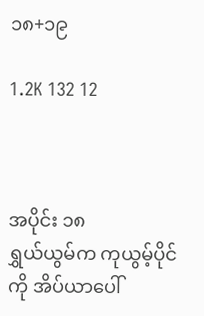၁၈+၁၉

1.2K 132 12



အပိုင်း ၁၈
ရွှယ်ယွမ်က ကုယွမ့်ပိုင်ကို အိပ်ယာပေါ်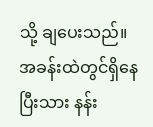သို့ ချပေးသည်။ အခန်းထဲတွင်ရှိနေပြီးသား နန်း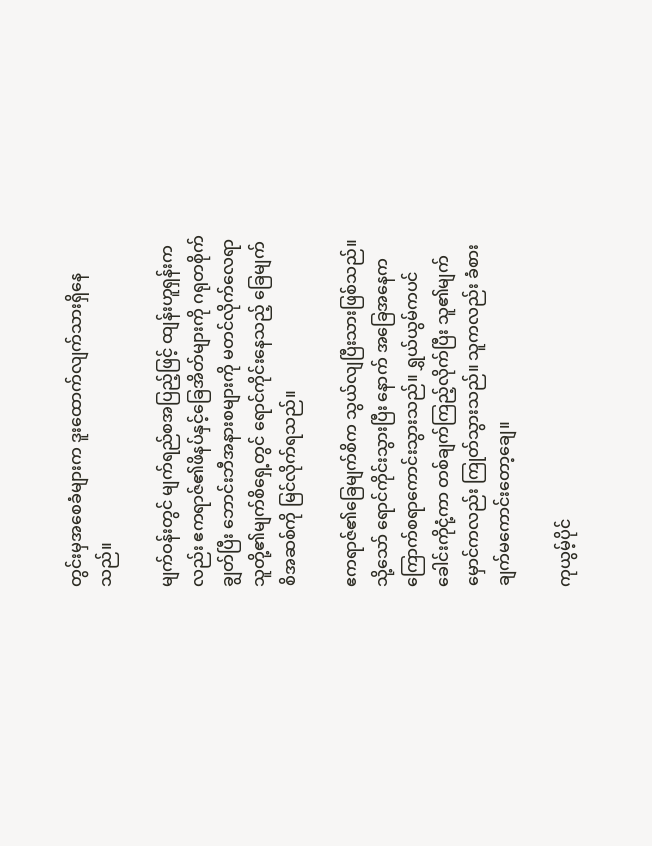တွင်းမှအစေခံများက ဒူးထောက်လျက်သားရှိနေသည်။

မျက်ဝန်းတွင် မျက်ရည်စအပြည့်ဖြင့် ထျန်းဟူရှန်းကလည်း ဧကရာဇ်၏ဖိနပ်နှင့်ခြေအိတ်များကို ဂရုတစိုက်ချွတ်ပြီး ဘောင်းဘီအနားစများကို မတင်လိုက်လေရာ သူတို့၏မျက်စိရှေ့တွင် ရောင်ကိုင်းနေသည့် ခြေမျက်စိအဆစ်ကို မြင်လိုက်ရသည်။

ဧကရာဇ်၏ခြေမျက်စိက သွယ်လျပြီးသားဖြစ်သည်။ သို့သော် ရောင်ကိုင်းသွားပြီး နောက် အခြေအနေက ကြောက်စရာကောင်းသွားသည်။ ရွှယ်ယွမ်ကပင် ခေါင်းကိုငုံ့ကာ တစ်ချက်ကြည့်လိုက်ပြီး သူ၏မျက်မှောင်ကလည်း ကြုတ်သွားသည်။ သူကလည်း ခံစားချက်မကောင်းတော့ချေ။

ကုယွမ့်ပိုင်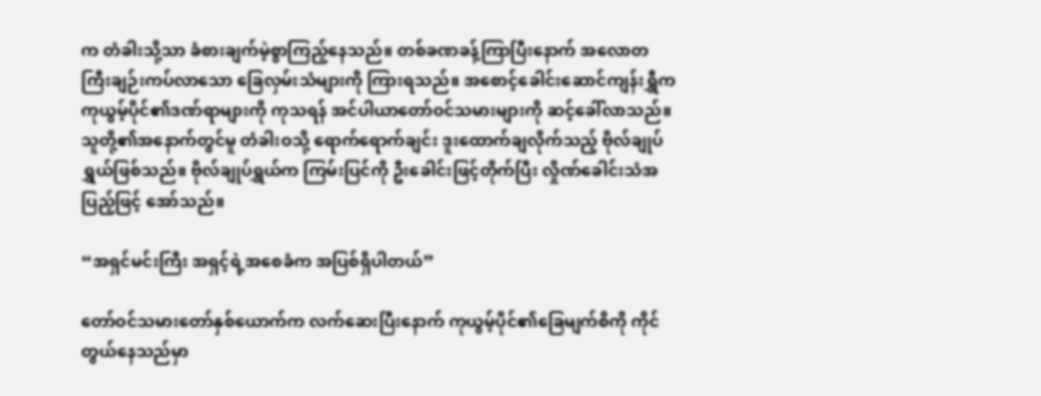က တံခါးသို့သာ ခံစားချက်မဲ့စွာကြည့်နေသည်။ တစ်ခဏခန့်ကြာပြီးနောက် အလောတကြီးချဉ်းကပ်လာသော ခြေလှမ်းသံများကို ကြားရသည်။ အစောင့်ခေါင်းဆောင်ကျန်းရွှီက ကုယွမ့်ပိုင်၏ဒဏ်ရာများကို ကုသရန် အင်ပါယာတော်ဝင်သမားများကို ဆင့်ခေါ်လာသည်။ သူတို့၏အနောက်တွင်မူ တံခါးဝသို့ ရောက်ရောက်ချင်း ဒူးထောက်ချလိုက်သည့် ဗိုလ်ချုပ်ရွှယ်ဖြစ်သည်။ ဗိုလ်ချုပ်ရွှယ်က ကြမ်းပြင်ကို ဦးခေါင်းဖြင့်တိုက်ပြီး လှိုဏ်ခေါင်းသံအပြည့်ဖြင့် အော်သည်။

“အရှင်မင်းကြီး အရှင့်ရဲ့အစေခံက အပြစ်ရှိပါတယ်”

တော်ဝင်သမားတော်နှစ်ယောက်က လက်ဆေးပြီးနောက် ကုယွမ့်ပိုင်၏ခြေမျက်စိကို ကိုင်တွယ်နေသည်မှာ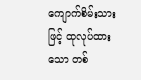ကျောက်စိမ်းသားဖြင့် ထုလုပ်ထားသော တစ်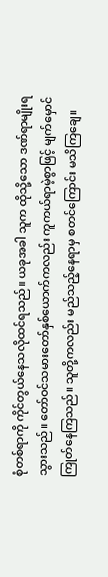စုံတစ်ရာကို ကိုင်တွယ်နေသလိုထင်ရသည်။ ယခုအခါ သူက ထိုသို့သော ဒဏ်ရာမျိုးရသွားသည်။ တော်ဝင်သမားတော်နှစ်ယောက်ကလည်း ကူကယ်ရာမဲ့စွာဖြင့် မျက်မှောင်ကြုတ်နေကြသည်။ သူတို့ကလည်း မည်သည့်နေရာမှ စတင်ကြောင်း မသိကြချေ။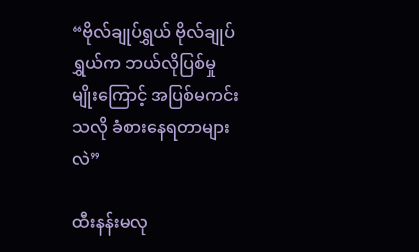“ဗိုလ်ချုပ်ရွှယ် ဗိုလ်ချုပ်ရွှယ်က ဘယ်လိုပြစ်မှုမျိုးကြောင့် အပြစ်မကင်းသလို ခံစားနေရတာများလဲ”

ထီးနန်းမလု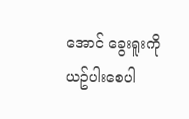အောင် ခွေးရူးကို ယဥ်ပါးစေပါ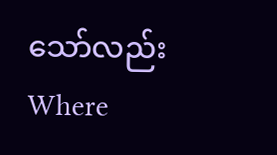သော်လည်းWhere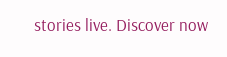stories live. Discover now